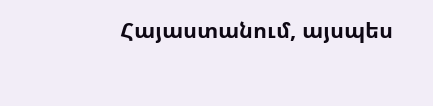Հայաստանում, այսպես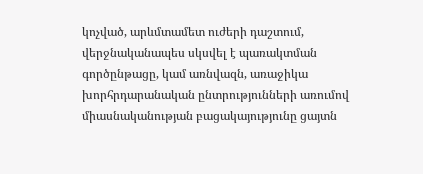կոչված, արևմտամետ ուժերի դաշտում, վերջնականապես սկսվել է պառակտման գործընթացը, կամ առնվազն, առաջիկա խորհրդարանական ընտրությունների առումով միասնականության բացակայությունը ցայտն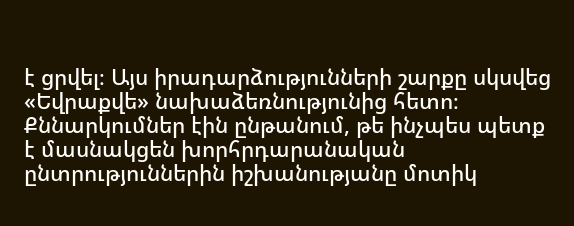է ցրվել։ Այս իրադարձությունների շարքը սկսվեց «Եվրաքվե» նախաձեռնությունից հետո։
Քննարկումներ էին ընթանում, թե ինչպես պետք է մասնակցեն խորհրդարանական ընտրություններին իշխանությանը մոտիկ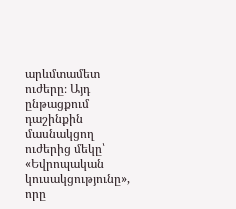արևմտամետ ուժերը։ Այդ ընթացքում դաշինքին մասնակցող ուժերից մեկը՝ «Եվրոպական կուսակցությունը», որը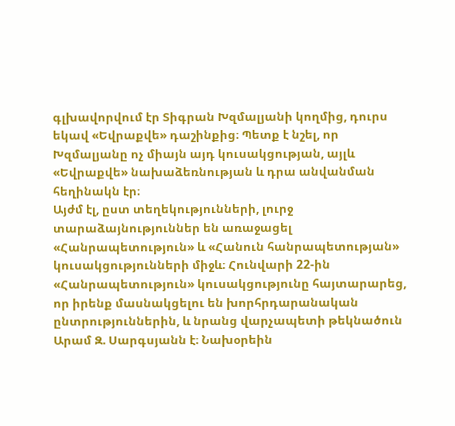գլխավորվում էր Տիգրան Խզմալյանի կողմից, դուրս եկավ «Եվրաքվե» դաշինքից։ Պետք է նշել, որ Խզմալյանը ոչ միայն այդ կուսակցության, այլև «Եվրաքվե» նախաձեռնության և դրա անվանման հեղինակն էր։
Այժմ էլ, ըստ տեղեկությունների, լուրջ տարաձայնություններ են առաջացել «Հանրապետություն» և «Հանուն հանրապետության» կուսակցությունների միջև։ Հունվարի 22-ին «Հանրապետություն» կուսակցությունը հայտարարեց, որ իրենք մասնակցելու են խորհրդարանական ընտրություններին, և նրանց վարչապետի թեկնածուն Արամ Զ. Սարգսյանն է։ Նախօրեին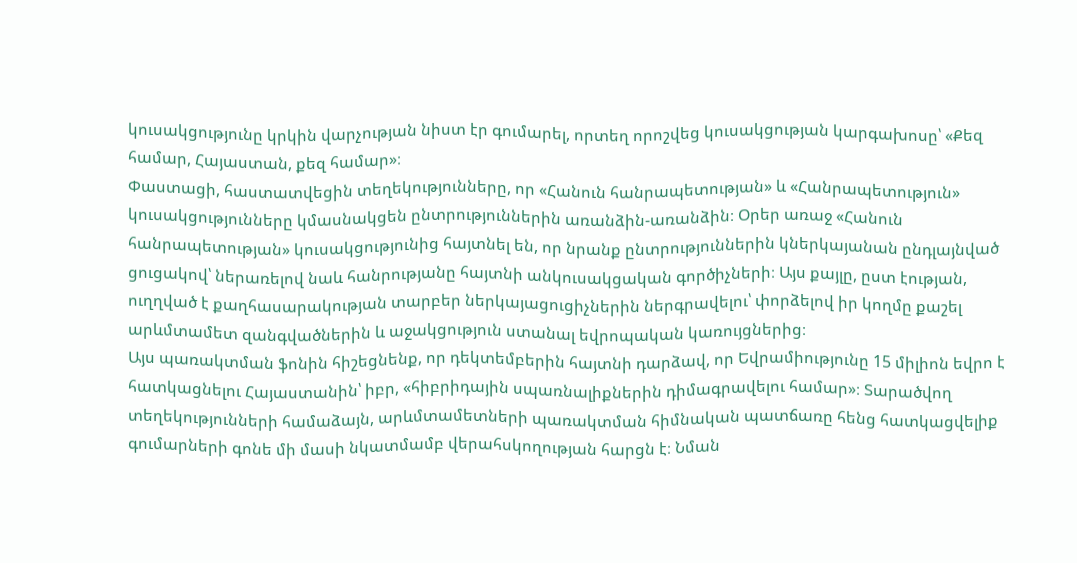կուսակցությունը կրկին վարչության նիստ էր գումարել, որտեղ որոշվեց կուսակցության կարգախոսը՝ «Քեզ համար, Հայաստան, քեզ համար»։
Փաստացի, հաստատվեցին տեղեկությունները, որ «Հանուն հանրապետության» և «Հանրապետություն» կուսակցությունները կմասնակցեն ընտրություններին առանձին-առանձին։ Օրեր առաջ «Հանուն հանրապետության» կուսակցությունից հայտնել են, որ նրանք ընտրություններին կներկայանան ընդլայնված ցուցակով՝ ներառելով նաև հանրությանը հայտնի անկուսակցական գործիչների։ Այս քայլը, ըստ էության, ուղղված է քաղհասարակության տարբեր ներկայացուցիչներին ներգրավելու՝ փորձելով իր կողմը քաշել արևմտամետ զանգվածներին և աջակցություն ստանալ եվրոպական կառույցներից։
Այս պառակտման ֆոնին հիշեցնենք, որ դեկտեմբերին հայտնի դարձավ, որ Եվրամիությունը 15 միլիոն եվրո է հատկացնելու Հայաստանին՝ իբր, «հիբրիդային սպառնալիքներին դիմագրավելու համար»։ Տարածվող տեղեկությունների համաձայն, արևմտամետների պառակտման հիմնական պատճառը հենց հատկացվելիք գումարների գոնե մի մասի նկատմամբ վերահսկողության հարցն է։ Նման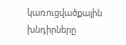կառուցվածքային խնդիրները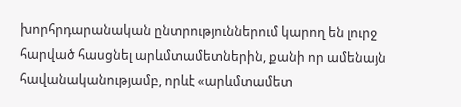խորհրդարանական ընտրություններում կարող են լուրջ հարված հասցնել արևմտամետներին, քանի որ ամենայն հավանականությամբ, որևէ «արևմտամետ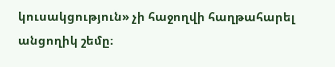կուսակցություն» չի հաջողվի հաղթահարել անցողիկ շեմը։